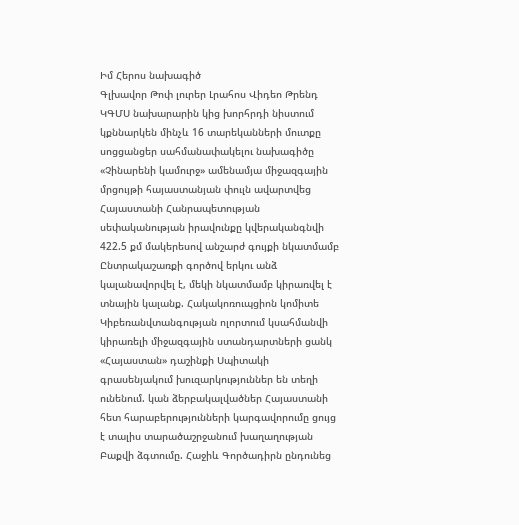Իմ Հերոս նախագիծ
Գլխավոր Թոփ լուրեր Լրահոս Վիդեո Թրենդ
ԿԳՄՍ նախարարին կից խորհրդի նիստում կքննարկեն մինչև 16 տարեկանների մուտքը սոցցանցեր սահմանափակելու նախագիծը «Չինարենի կամուրջ» ամենամյա միջազգային մրցույթի հայաստանյան փուլն ավարտվեց Հայաստանի Հանրապետության սեփականության իրավունքը կվերականգնվի 422.5 քմ մակերեսով անշարժ գույքի նկատմամբ Ընտրակաշառքի գործով երկու անձ կալանավորվել է, մեկի նկատմամբ կիրառվել է տնային կալանք. Հակակոռուպցիոն կոմիտե Կիբեռանվտանգության ոլորտում կսահմանվի կիրառելի միջազգային ստանդարտների ցանկ «Հայաստան» դաշինքի Սպիտակի գրասենյակում խուզարկություններ են տեղի ունենում. կան ձերբակալվածներ Հայաստանի հետ հարաբերությունների կարգավորումը ցույց է տալիս տարածաշրջանում խաղաղության Բաքվի ձգտումը. Հաջիև Գործադիրն ընդունեց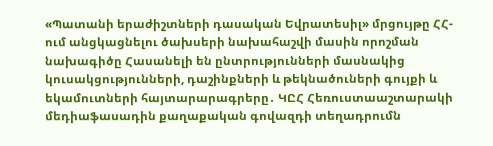«Պատանի երաժիշտների դասական Եվրատեսիլ» մրցույթը ՀՀ-ում անցկացնելու ծախսերի նախահաշվի մասին որոշման նախագիծը Հասանելի են ընտրությունների մասնակից կուսակցությունների, դաշինքների և թեկնածուների գույքի և եկամուտների հայտարարագրերը․ ԿԸՀ Հեռուստաաշտարակի մեդիաֆասադին քաղաքական գովազդի տեղադրումն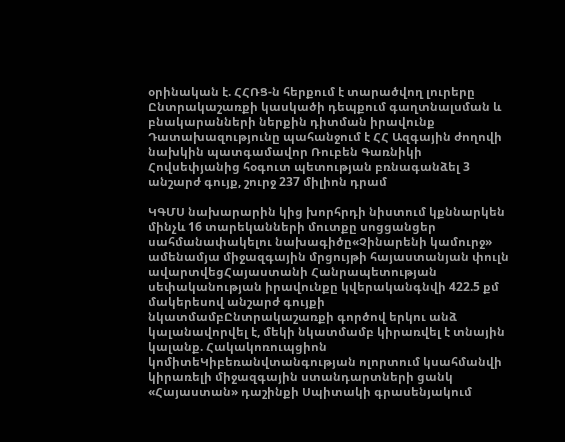օրինական է. ՀՀՌՑ-ն հերքում է տարածվող լուրերը Ընտրակաշառքի կասկածի դեպքում գաղտնալսման և բնակարանների ներքին դիտման իրավունք Դատախազությունը պահանջում է ՀՀ Ազգային ժողովի նախկին պատգամավոր Ռուբեն Գառնիկի Հովսեփյանից հօգուտ պետության բռնագանձել 3 անշարժ գույք, շուրջ 237 միլիոն դրամ

ԿԳՄՍ նախարարին կից խորհրդի նիստում կքննարկեն մինչև 16 տարեկանների մուտքը սոցցանցեր սահմանափակելու նախագիծը«Չինարենի կամուրջ» ամենամյա միջազգային մրցույթի հայաստանյան փուլն ավարտվեցՀայաստանի Հանրապետության սեփականության իրավունքը կվերականգնվի 422.5 քմ մակերեսով անշարժ գույքի նկատմամբԸնտրակաշառքի գործով երկու անձ կալանավորվել է, մեկի նկատմամբ կիրառվել է տնային կալանք. Հակակոռուպցիոն կոմիտեԿիբեռանվտանգության ոլորտում կսահմանվի կիրառելի միջազգային ստանդարտների ցանկ «Հայաստան» դաշինքի Սպիտակի գրասենյակում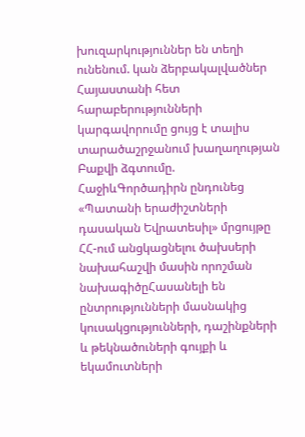խուզարկություններ են տեղի ունենում. կան ձերբակալվածներ Հայաստանի հետ հարաբերությունների կարգավորումը ցույց է տալիս տարածաշրջանում խաղաղության Բաքվի ձգտումը. ՀաջիևԳործադիրն ընդունեց «Պատանի երաժիշտների դասական Եվրատեսիլ» մրցույթը ՀՀ-ում անցկացնելու ծախսերի նախահաշվի մասին որոշման նախագիծըՀասանելի են ընտրությունների մասնակից կուսակցությունների, դաշինքների և թեկնածուների գույքի և եկամուտների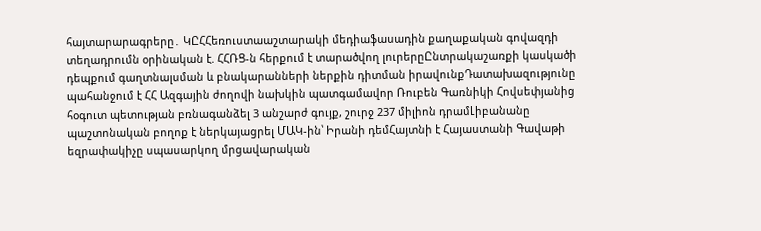հայտարարագրերը․ ԿԸՀՀեռուստաաշտարակի մեդիաֆասադին քաղաքական գովազդի տեղադրումն օրինական է. ՀՀՌՑ-ն հերքում է տարածվող լուրերըԸնտրակաշառքի կասկածի դեպքում գաղտնալսման և բնակարանների ներքին դիտման իրավունքԴատախազությունը պահանջում է ՀՀ Ազգային ժողովի նախկին պատգամավոր Ռուբեն Գառնիկի Հովսեփյանից հօգուտ պետության բռնագանձել 3 անշարժ գույք, շուրջ 237 միլիոն դրամԼիբանանը պաշտոնական բողոք է ներկայացրել ՄԱԿ-ին՝ Իրանի դեմՀայտնի է Հայաստանի Գավաթի եզրափակիչը սպասարկող մրցավարական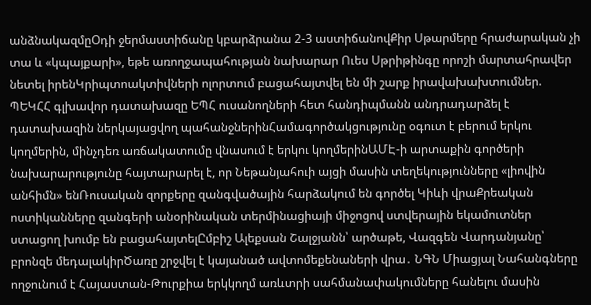անձնակազմըՕդի ջերմաստիճանը կբարձրանա 2-3 աստիճանովՔիր Սթարմերը հրաժարական չի տա և «կպայքարի», եթե առողջապահության նախարար Ուես Սթրիթինգը որոշի մարտահրավեր նետել իրենԿրիպտոակտիվների ոլորտում բացահայտվել են մի շարք իրավախախտումներ. ՊԵԿՀՀ գլխավոր դատախազը ԵՊՀ ուսանողների հետ հանդիպմանն անդրադարձել է դատախազին ներկայացվող պահանջներինՀամագործակցությունը օգուտ է բերում երկու կողմերին, մինչդեռ առճակատումը վնասում է երկու կողմերինԱՄԷ-ի արտաքին գործերի նախարարությունը հայտարարել է, որ Նեթանյահուի այցի մասին տեղեկությունները «լիովին անհիմն» ենՌուսական զորքերը զանգվածային հարձակում են գործել Կիևի վրաՔրեական ոստիկանները զանգերի անօրինական տերմինացիայի միջոցով ստվերային եկամուտներ ստացող խումբ են բացահայտելԸմբիշ Ալեքսան Շալջյանն՝ արծաթե, Վազգեն Վարդանյանը՝ բրոնզե մեդալակիրԾառը շրջվել է կայանած ավտոմեքենաների վրա․ ՆԳՆ Միացյալ Նահանգները ողջունում է Հայաստան-Թուրքիա երկկողմ առևտրի սահմանափակումները հանելու մասին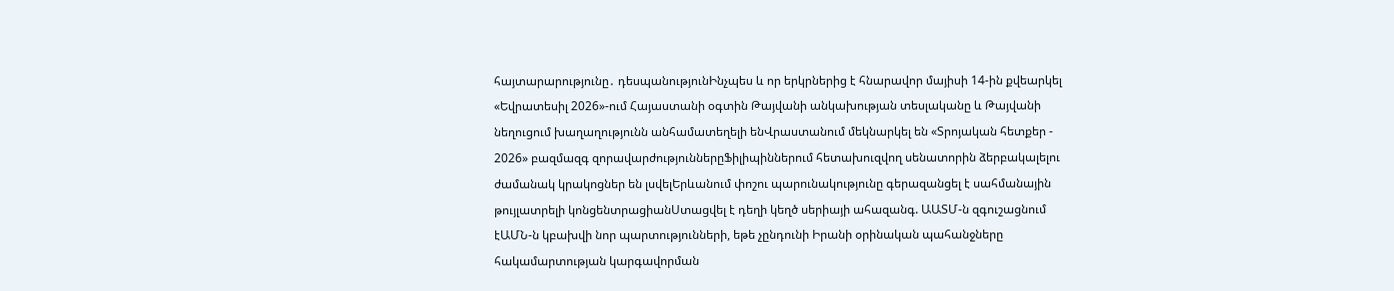հայտարարությունը․ դեսպանությունԻնչպես և որ երկրներից է հնարավոր մայիսի 14-ին քվեարկել «Եվրատեսիլ 2026»-ում Հայաստանի օգտին Թայվանի անկախության տեսլականը և Թայվանի նեղուցում խաղաղությունն անհամատեղելի ենՎրաստանում մեկնարկել են «Տրոյական հետքեր - 2026» բազմազգ զորավարժություններըՖիլիպիններում հետախուզվող սենատորին ձերբակալելու ժամանակ կրակոցներ են լսվելԵրևանում փոշու պարունակությունը գերազանցել է սահմանային թույլատրելի կոնցենտրացիանՍտացվել է դեղի կեղծ սերիայի ահազանգ. ԱԱՏՄ-ն զգուշացնում էԱՄՆ-ն կբախվի նոր պարտությունների, եթե չընդունի Իրանի օրինական պահանջները հակամարտության կարգավորման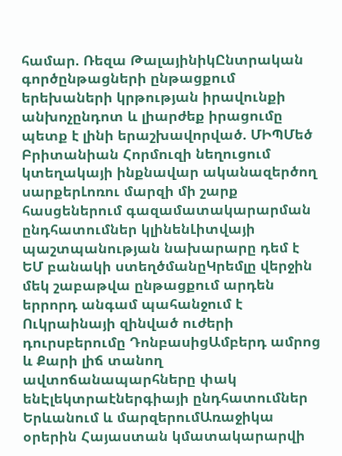համար. Ռեզա ԹալայինիկԸնտրական գործընթացների ընթացքում երեխաների կրթության իրավունքի անխոչընդոտ և լիարժեք իրացումը պետք է լինի երաշխավորված. ՄԻՊՄեծ Բրիտանիան Հորմուզի նեղուցում կտեղակայի ինքնավար ականազերծող սարքերԼոռու մարզի մի շարք հասցեներում գազամատակարարման ընդհատումներ կլինենԼիտվայի պաշտպանության նախարարը դեմ է ԵՄ բանակի ստեղծմանըԿրեմլը վերջին մեկ շաբաթվա ընթացքում արդեն երրորդ անգամ պահանջում է Ուկրաինայի զինված ուժերի դուրսբերումը ԴոնբասիցԱմբերդ ամրոց և Քարի լիճ տանող ավտոճանապարհները փակ ենԷլեկտրաէներգիայի ընդհատումներ Երևանում և մարզերումԱռաջիկա օրերին Հայաստան կմատակարարվի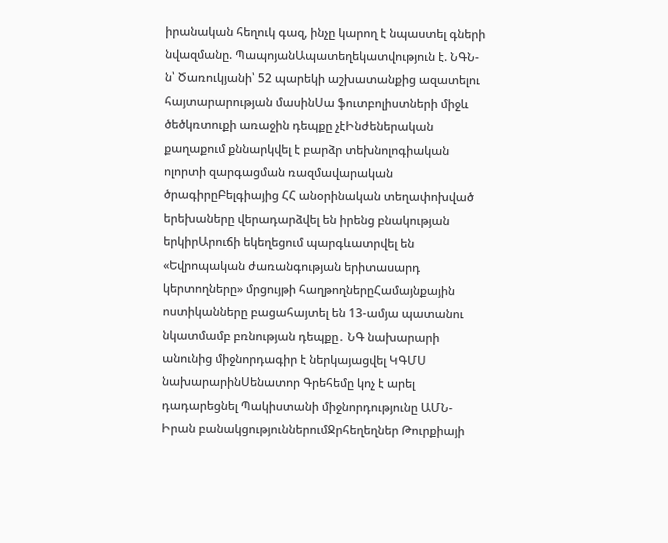իրանական հեղուկ գազ, ինչը կարող է նպաստել գների նվազմանը. ՊապոյանԱպատեղեկատվություն է. ՆԳՆ-ն՝ Ծառուկյանի՝ 52 պարեկի աշխատանքից ազատելու հայտարարության մասինՍա ֆուտբոլիստների միջև ծեծկռտուքի առաջին դեպքը չէԻնժեներական քաղաքում քննարկվել է բարձր տեխնոլոգիական ոլորտի զարգացման ռազմավարական ծրագիրըԲելգիայից ՀՀ անօրինական տեղափոխված երեխաները վերադարձվել են իրենց բնակության երկիրԱրուճի եկեղեցում պարգևատրվել են «Եվրոպական ժառանգության երիտասարդ կերտողները» մրցույթի հաղթողներըՀամայնքային ոստիկանները բացահայտել են 13-ամյա պատանու նկատմամբ բռնության դեպքը․ ՆԳ նախարարի անունից միջնորդագիր է ներկայացվել ԿԳՄՍ նախարարինՍենատոր Գրեհեմը կոչ է արել դադարեցնել Պակիստանի միջնորդությունը ԱՄՆ-Իրան բանակցություններումՋրհեղեղներ Թուրքիայի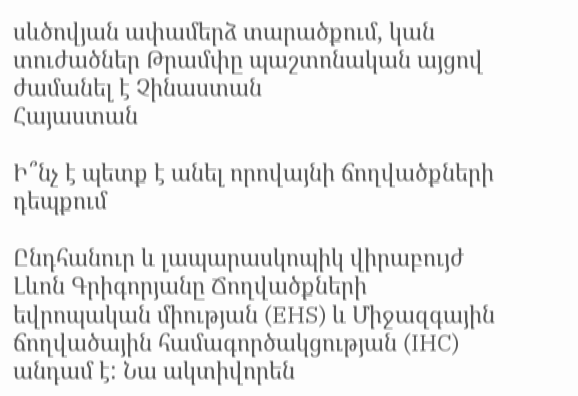սևծովյան ափամերձ տարածքում, կան տուժածներ Թրամփը պաշտոնական այցով ժամանել է Չինաստան
Հայաստան

Ի՞նչ է պետք է անել որովայնի ճողվածքների դեպքում

Ընդհանուր և լապարասկոպիկ վիրաբույժ Լևոն Գրիգորյանը Ճողվածքների եվրոպական միության (EHS) և Միջազգային ճողվածային համագործակցության (IHC) անդամ է: Նա ակտիվորեն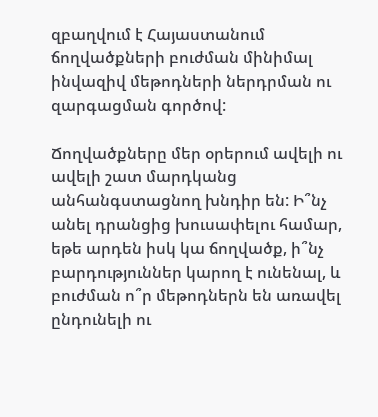զբաղվում է Հայաստանում ճողվածքների բուժման մինիմալ ինվազիվ մեթոդների ներդրման ու զարգացման գործով:

Ճողվածքները մեր օրերում ավելի ու ավելի շատ մարդկանց անհանգստացնող խնդիր են: Ի՞նչ անել դրանցից խուսափելու համար, եթե արդեն իսկ կա ճողվածք, ի՞նչ բարդություններ կարող է ունենալ, և բուժման ո՞ր մեթոդներն են առավել ընդունելի ու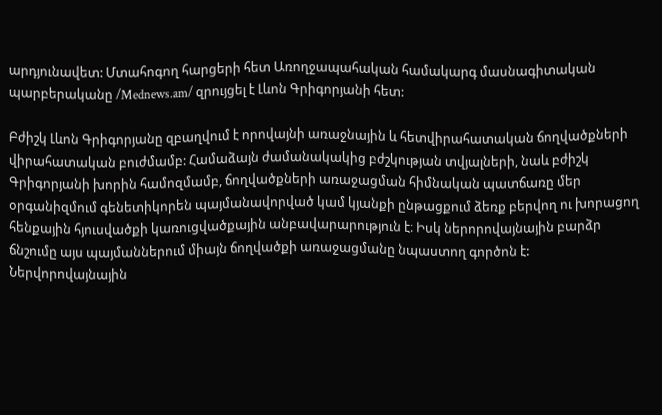արդյունավետ: Մտահոգող հարցերի հետ Առողջապահական համակարգ մասնագիտական պարբերականը /Mednews.am/ զրույցել է Լևոն Գրիգորյանի հետ:

Բժիշկ Լևոն Գրիգորյանը զբաղվում է որովայնի առաջնային և հետվիրահատական ճողվածքների վիրահատական բուժմամբ: Համաձայն ժամանակակից բժշկության տվյալների, նաև բժիշկ Գրիգորյանի խորին համոզմամբ, ճողվածքների առաջացման հիմնական պատճառը մեր օրգանիզմում գենետիկորեն պայմանավորված կամ կյանքի ընթացքում ձեռք բերվող ու խորացող հենքային հյուսվածքի կառուցվածքային անբավարարություն է։ Իսկ ներորովայնային բարձր ճնշումը այս պայմաններում միայն ճողվածքի առաջացմանը նպաստող գործոն է: Ներվորովայնային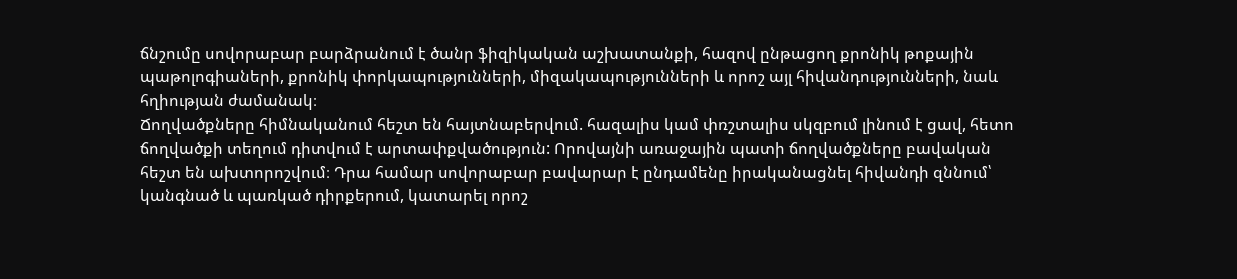ճնշումը սովորաբար բարձրանում է ծանր ֆիզիկական աշխատանքի, հազով ընթացող քրոնիկ թոքային պաթոլոգիաների, քրոնիկ փորկապությունների, միզակապությունների և որոշ այլ հիվանդությունների, նաև հղիության ժամանակ։
Ճողվածքները հիմնականում հեշտ են հայտնաբերվում. հազալիս կամ փռշտալիս սկզբում լինում է ցավ, հետո ճողվածքի տեղում դիտվում է արտափքվածություն: Որովայնի առաջային պատի ճողվածքները բավական հեշտ են ախտորոշվում։ Դրա համար սովորաբար բավարար է ընդամենը իրականացնել հիվանդի զննում՝ կանգնած և պառկած դիրքերում, կատարել որոշ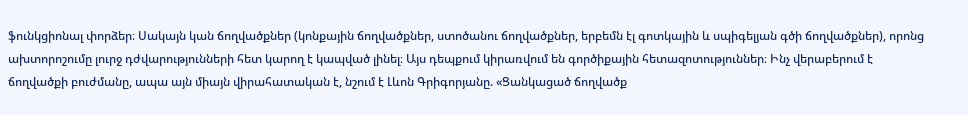ֆունկցիոնալ փորձեր։ Սակայն կան ճողվածքներ (կոնքային ճողվածքներ, ստոծանու ճողվածքներ, երբեմն էլ գոտկային և սպիգելյան գծի ճողվածքներ), որոնց ախտորոշումը լուրջ դժվարությունների հետ կարող է կապված լինել։ Այս դեպքում կիրառվում են գործիքային հետազոտություններ։ Ինչ վերաբերում է ճողվածքի բուժմանը, ապա այն միայն վիրահատական է, նշում է Լևոն Գրիգորյանը. «Ցանկացած ճողվածք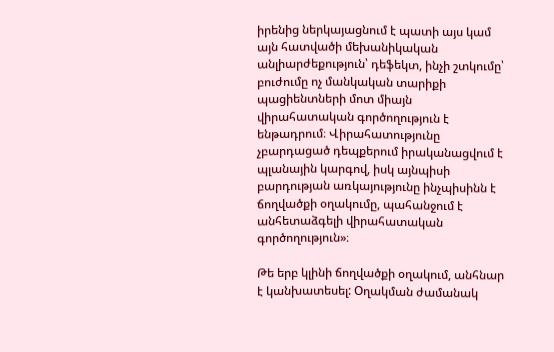իրենից ներկայացնում է պատի այս կամ այն հատվածի մեխանիկական անլիարժեքություն՝ դեֆեկտ, ինչի շտկումը՝ բուժումը ոչ մանկական տարիքի պացիենտների մոտ միայն վիրահատական գործողություն է ենթադրում։ Վիրահատությունը չբարդացած դեպքերում իրականացվում է պլանային կարգով, իսկ այնպիսի բարդության առկայությունը ինչպիսինն է ճողվածքի օղակումը, պահանջում է անհետաձգելի վիրահատական գործողություն»։

Թե երբ կլինի ճողվածքի օղակում, անհնար է կանխատեսել: Օղակման ժամանակ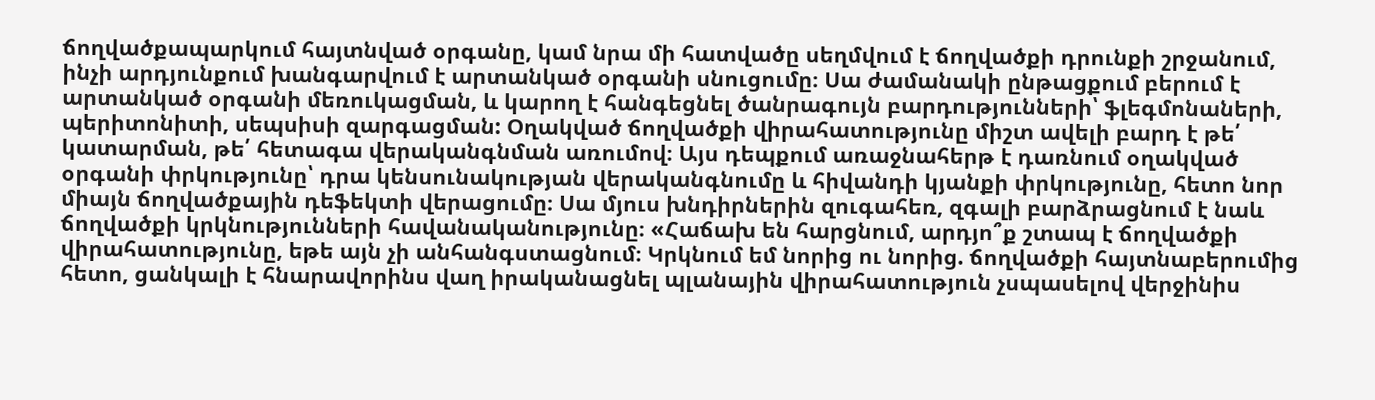ճողվածքապարկում հայտնված օրգանը, կամ նրա մի հատվածը սեղմվում է ճողվածքի դրունքի շրջանում, ինչի արդյունքում խանգարվում է արտանկած օրգանի սնուցումը։ Սա ժամանակի ընթացքում բերում է արտանկած օրգանի մեռուկացման, և կարող է հանգեցնել ծանրագույն բարդությունների՝ ֆլեգմոնաների, պերիտոնիտի, սեպսիսի զարգացման: Օղակված ճողվածքի վիրահատությունը միշտ ավելի բարդ է թե՛ կատարման, թե՛ հետագա վերականգնման առումով։ Այս դեպքում առաջնահերթ է դառնում օղակված օրգանի փրկությունը՝ դրա կենսունակության վերականգնումը և հիվանդի կյանքի փրկությունը, հետո նոր միայն ճողվածքային դեֆեկտի վերացումը։ Սա մյուս խնդիրներին զուգահեռ, զգալի բարձրացնում է նաև ճողվածքի կրկնությունների հավանականությունը։ «Հաճախ են հարցնում, արդյո՞ք շտապ է ճողվածքի վիրահատությունը, եթե այն չի անհանգստացնում։ Կրկնում եմ նորից ու նորից. ճողվածքի հայտնաբերումից հետո, ցանկալի է հնարավորինս վաղ իրականացնել պլանային վիրահատություն չսպասելով վերջինիս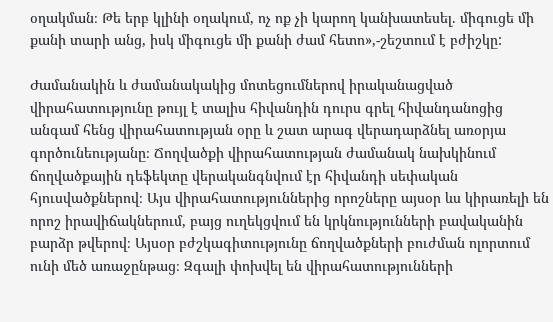օղակման։ Թե երբ կլինի օղակում, ոչ ոք չի կարող կանխատեսել. միգուցե մի քանի տարի անց, իսկ միգուցե մի քանի ժամ հետո»,-շեշտում է բժիշկը:

Ժամանակին և ժամանակակից մոտեցումներով իրականացված վիրահատությունը թույլ է տալիս հիվանդին դուրս գրել հիվանդանոցից անգամ հենց վիրահատության օրը և շատ արագ վերադարձնել առօրյա գործունեությանը։ Ճողվածքի վիրահատության ժամանակ նախկինում ճողվածքային դեֆեկտը վերականգնվում էր հիվանդի սեփական հյուսվածքներով։ Այս վիրահատություններից որոշները այսօր ևս կիրառելի են որոշ իրավիճակներում, բայց ուղեկցվում են կրկնությունների բավականին բարձր թվերով։ Այսօր բժշկագիտությունը ճողվածքների բուժման ոլորտում ունի մեծ առաջընթաց։ Զգալի փոխվել են վիրահատությունների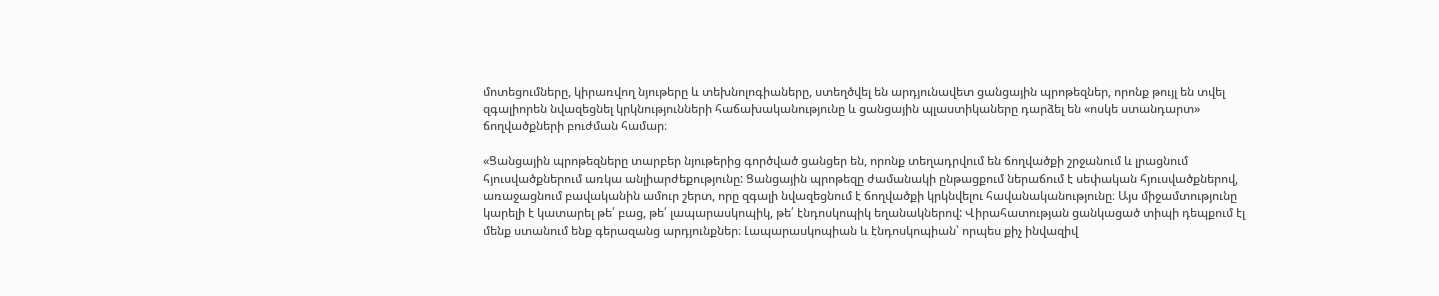մոտեցումները, կիրառվող նյութերը և տեխնոլոգիաները, ստեղծվել են արդյունավետ ցանցային պրոթեզներ, որոնք թույլ են տվել զգալիորեն նվազեցնել կրկնությունների հաճախականությունը և ցանցային պլաստիկաները դարձել են «ոսկե ստանդարտ» ճողվածքների բուժման համար։

«Ցանցային պրոթեզները տարբեր նյութերից գործված ցանցեր են, որոնք տեղադրվում են ճողվածքի շրջանում և լրացնում հյուսվածքներում առկա անլիարժեքությունը: Ցանցային պրոթեզը ժամանակի ընթացքում ներաճում է սեփական հյուսվածքներով, առաջացնում բավականին ամուր շերտ, որը զգալի նվազեցնում է ճողվածքի կրկնվելու հավանականությունը։ Այս միջամտությունը կարելի է կատարել թե՛ բաց, թե՛ լապարասկոպիկ, թե՛ էնդոսկոպիկ եղանակներով: Վիրահատության ցանկացած տիպի դեպքում էլ մենք ստանում ենք գերազանց արդյունքներ։ Լապարասկոպիան և էնդոսկոպիան՝ որպես քիչ ինվազիվ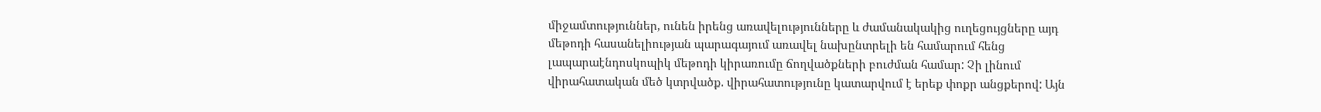միջամտություններ, ունեն իրենց առավելությունները և ժամանակակից ուղեցույցները այդ մեթոդի հասանելիության պարագայում առավել նախընտրելի են համարում հենց լապարաէնդոսկոպիկ մեթոդի կիրառումը ճողվածքների բուժման համար: Չի լինում վիրահատական մեծ կտրվածք. վիրահատությունը կատարվում է երեք փոքր անցքերով: Այն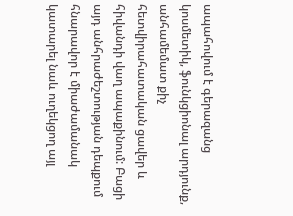ապահովում է գերազանց կոսմետիկ, ֆունկցիոնալ արդյունք, անհամեմատ քիչ հետվիրահատական ցավեր և հիվանդի վաղ ապաքինում: Բացի այդ անհրաժեշտության դեպքում հնարավոր է միաժամանակ կատարել նաև ուղեկցող այլ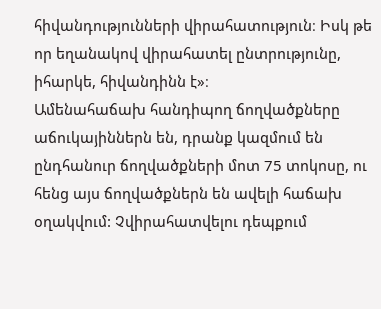հիվանդությունների վիրահատություն։ Իսկ թե որ եղանակով վիրահատել ընտրությունը, իհարկե, հիվանդինն է»։
Ամենահաճախ հանդիպող ճողվածքները աճուկայիններն են, դրանք կազմում են ընդհանուր ճողվածքների մոտ 75 տոկոսը, ու հենց այս ճողվածքներն են ավելի հաճախ օղակվում: Չվիրահատվելու դեպքում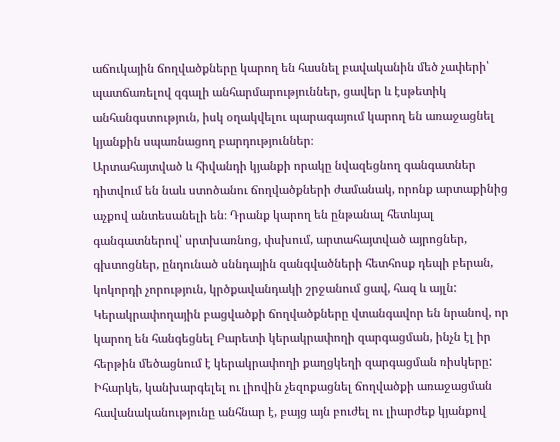աճուկային ճողվածքները կարող են հասնել բավականին մեծ չափերի՝ պատճառելով զգալի անհարմարություններ, ցավեր և էսթետիկ անհանգստություն, իսկ օղակվելու պարագայում կարող են առաջացնել կյանքին սպառնացող բարդություններ։
Արտահայտված և հիվանդի կյանքի որակը նվազեցնող գանգատներ դիտվում են նաև ստոծանու ճողվածքների ժամանակ, որոնք արտաքինից աչքով անտեսանելի են։ Դրանք կարող են ընթանալ հետևյալ գանգատներով՝ սրտխառնոց, փսխում, արտահայտված այրոցներ, գխտոցներ, ընդունած սննդային զանգվածների հետհոսք դեպի բերան, կոկորդի չորություն, կրծքավանդակի շրջանում ցավ, հազ և այլն: Կերակրափողային բացվածքի ճողվածքները վտանգավոր են նրանով, որ կարող են հանգեցնել Բարետի կերակրափողի զարգացման, ինչն էլ իր հերթին մեծացնում է կերակրափողի քաղցկեղի զարգացման ռիսկերը:
Իհարկե, կանխարգելել ու լիովին չեզոքացնել ճողվածքի առաջացման հավանականությունը անհնար է, բայց այն բուժել ու լիարժեք կյանքով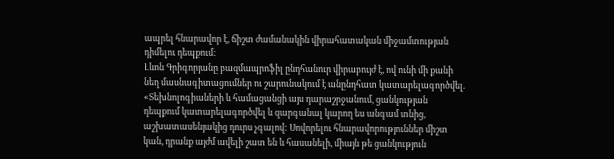ապրել հնարավոր է, ճիշտ ժամանակին վիրահատական միջամտության դիմելու դեպքում:
Լևոն Գրիգորյանը բազմապրոֆիլ ընդհանուր վիրաբույժ է, ով ունի մի քանի նեղ մասնագիտացումներ ու շարունակում է անընդհատ կատարելագործվել. «Տեխնոլոգիաների և համացանցի այս դարաշրջանում, ցանկության դեպքում կատարելագործվել և զարգանալ կարող ես անգամ տնից, աշխատասենյակից դուրս չգալով: Սովորելու հնարավորություններ միշտ կան, դրանք այժմ ավելի շատ են և հասանելի, միայն թե ցանկություն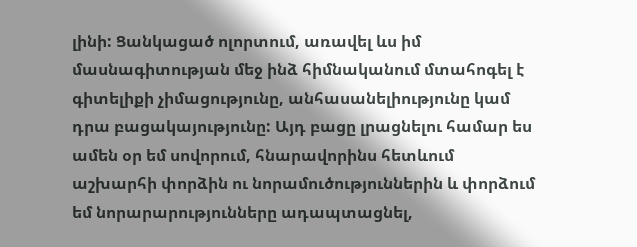լինի: Ցանկացած ոլորտում, առավել ևս իմ մասնագիտության մեջ ինձ հիմնականում մտահոգել է գիտելիքի չիմացությունը, անհասանելիությունը կամ դրա բացակայությունը: Այդ բացը լրացնելու համար ես ամեն օր եմ սովորում, հնարավորինս հետևում աշխարհի փորձին ու նորամուծություններին և փորձում եմ նորարարությունները ադապտացնել,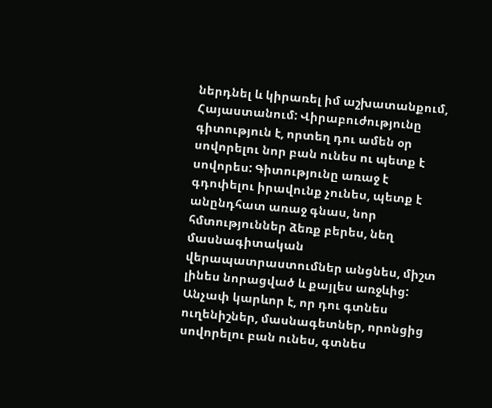ներդնել և կիրառել իմ աշխատանքում, Հայաստանում: Վիրաբուժությունը գիտություն է, որտեղ դու ամեն օր սովորելու նոր բան ունես ու պետք է սովորես: Գիտությունը առաջ է գդոփելու իրավունք չունես, պետք է անընդհատ առաջ գնաս, նոր հմտություններ ձեռք բերես, նեղ մասնագիտական վերապատրաստումներ անցնես, միշտ լինես նորացված և քայլես առջևից: Անչափ կարևոր է, որ դու գտնես ուղենիշներ, մասնագետներ, որոնցից սովորելու բան ունես, գտնես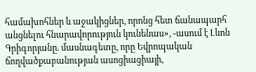համախոհներ և աջակիցներ, որոնց հետ ճանապարհ անցնելու հնարավորություն կունենաս», -ասում է Լևոն Գրիգորյանը. մասնագետը, որը Եվրոպական ճողվածքաբանության ասոցիացիայի,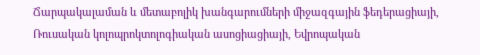Ճարպակալաման և մետաբոլիկ խանգարումների միջազգային ֆեդերացիայի, Ռուսական կոլոպրոկտոլոգիական ասոցիացիայի, Եվրոպական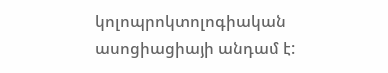կոլոպրոկտոլոգիական ասոցիացիայի անդամ է: